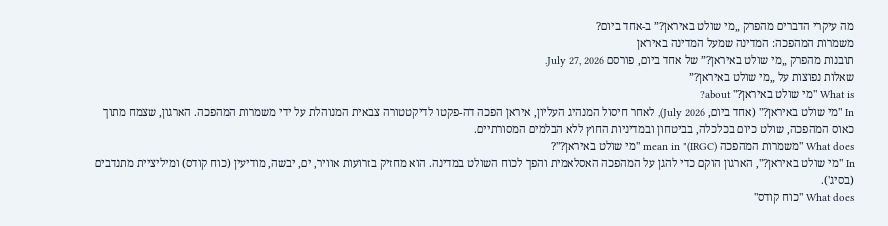מה עיקרי הדברים מהפרק „מי שולט באיראן?” ב‑אחד ביום?
משמרות המהפכה: המדינה שמעל המדינה באיראן
תובנות מהפרק „מי שולט באיראן?” של אחד ביום, פורסם July 27, 2026.
שאלות נפוצות על „מי שולט באיראן?”
What is "מי שולט באיראן?" about?
In "מי שולט באיראן?" (אחד ביום, July 2026), לאחר חיסול המנהיג העליון, איראן הפכה דה-פקטו לדיקטטורה צבאית המנוהלת על ידי משמרות המהפכה. הארגון, שצמח מתוך כאוס המהפכה, שולט כיום בכלכלה, בביטחון ובמדיניות החוץ ללא הבלמים המסורתיים.
What does "משמרות המהפכה (IRGC)" mean in "מי שולט באיראן?"?
In "מי שולט באיראן?", הארגון הוקם כדי להגן על המהפכה האסלאמית והפך לכוח השולט במדינה. הוא מחזיק בזרועות אוויר, ים, יבשה, מודיעין (כוח קודס) ומיליציית מתנדבים (בסיג').
What does "כוח קודס"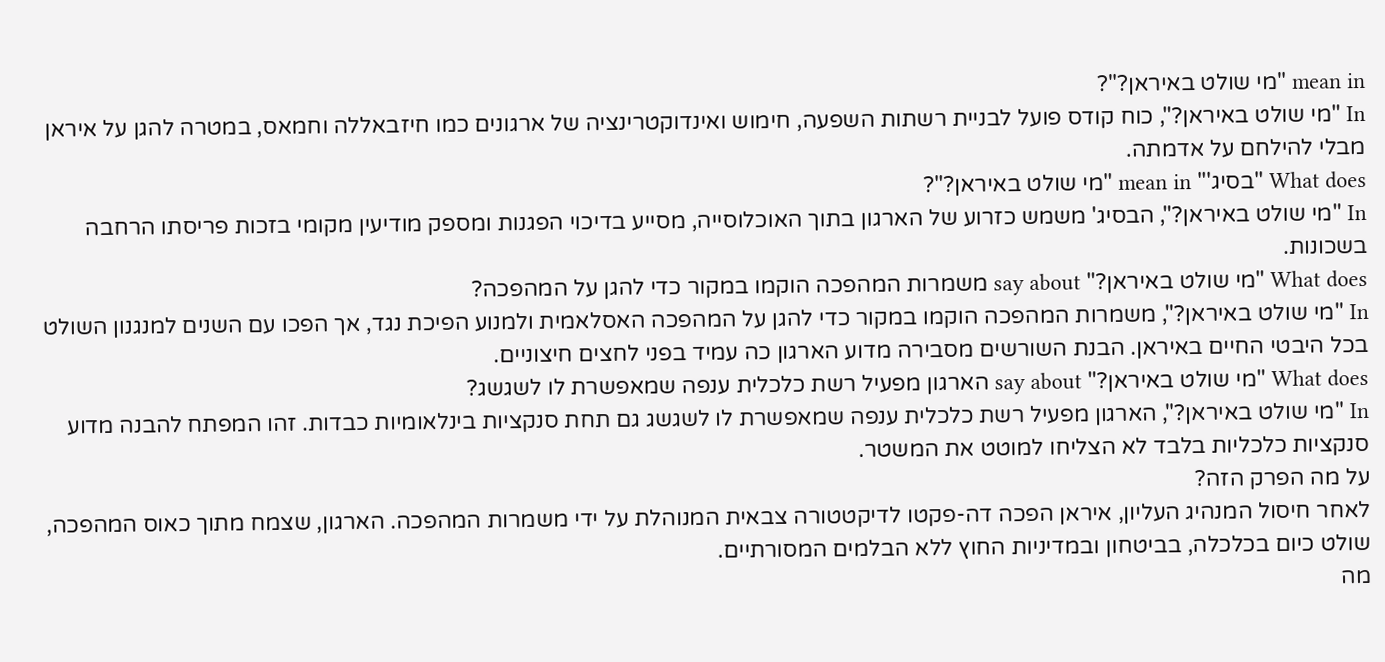mean in "מי שולט באיראן?"?
In "מי שולט באיראן?", כוח קודס פועל לבניית רשתות השפעה, חימוש ואינדוקטרינציה של ארגונים כמו חיזבאללה וחמאס, במטרה להגן על איראן מבלי להילחם על אדמתה.
What does "בסיג'" mean in "מי שולט באיראן?"?
In "מי שולט באיראן?", הבסיג' משמש כזרוע של הארגון בתוך האוכלוסייה, מסייע בדיכוי הפגנות ומספק מודיעין מקומי בזכות פריסתו הרחבה בשכונות.
What does "מי שולט באיראן?" say about משמרות המהפכה הוקמו במקור כדי להגן על המהפכה?
In "מי שולט באיראן?", משמרות המהפכה הוקמו במקור כדי להגן על המהפכה האסלאמית ולמנוע הפיכת נגד, אך הפכו עם השנים למנגנון השולט בכל היבטי החיים באיראן. הבנת השורשים מסבירה מדוע הארגון כה עמיד בפני לחצים חיצוניים.
What does "מי שולט באיראן?" say about הארגון מפעיל רשת כלכלית ענפה שמאפשרת לו לשגשג?
In "מי שולט באיראן?", הארגון מפעיל רשת כלכלית ענפה שמאפשרת לו לשגשג גם תחת סנקציות בינלאומיות כבדות. זהו המפתח להבנה מדוע סנקציות כלכליות בלבד לא הצליחו למוטט את המשטר.
על מה הפרק הזה?
לאחר חיסול המנהיג העליון, איראן הפכה דה-פקטו לדיקטטורה צבאית המנוהלת על ידי משמרות המהפכה. הארגון, שצמח מתוך כאוס המהפכה, שולט כיום בכלכלה, בביטחון ובמדיניות החוץ ללא הבלמים המסורתיים.
מה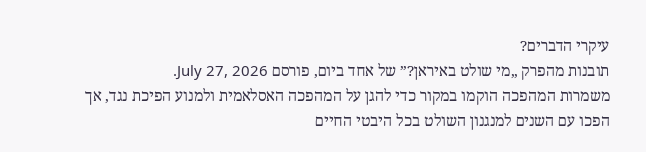עיקרי הדברים?
תובנות מהפרק „מי שולט באיראן?” של אחד ביום, פורסם July 27, 2026.
משמרות המהפכה הוקמו במקור כדי להגן על המהפכה האסלאמית ולמנוע הפיכת נגד, אך הפכו עם השנים למנגנון השולט בכל היבטי החיים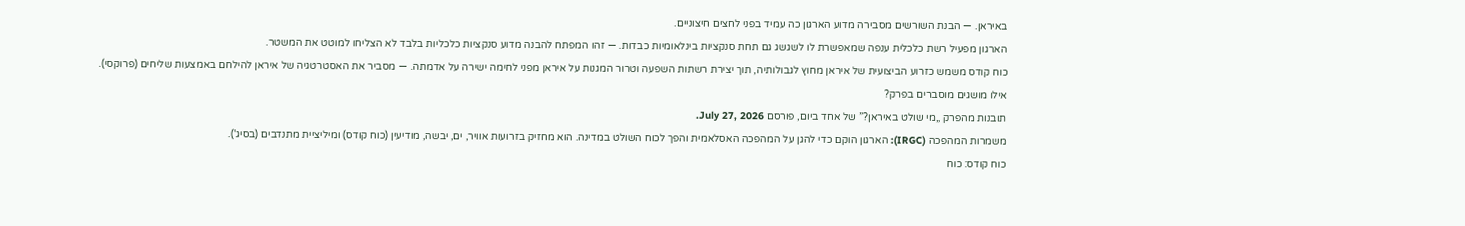באיראן. — הבנת השורשים מסבירה מדוע הארגון כה עמיד בפני לחצים חיצוניים.
הארגון מפעיל רשת כלכלית ענפה שמאפשרת לו לשגשג גם תחת סנקציות בינלאומיות כבדות. — זהו המפתח להבנה מדוע סנקציות כלכליות בלבד לא הצליחו למוטט את המשטר.
כוח קודס משמש כזרוע הביצועית של איראן מחוץ לגבולותיה, תוך יצירת רשתות השפעה וטרור המגנות על איראן מפני לחימה ישירה על אדמתה. — מסביר את האסטרטגיה של איראן להילחם באמצעות שליחים (פרוקסי).
אילו מושגים מוסברים בפרק?
תובנות מהפרק „מי שולט באיראן?” של אחד ביום, פורסם July 27, 2026.
משמרות המהפכה (IRGC): הארגון הוקם כדי להגן על המהפכה האסלאמית והפך לכוח השולט במדינה. הוא מחזיק בזרועות אוויר, ים, יבשה, מודיעין (כוח קודס) ומיליציית מתנדבים (בסיג').
כוח קודס: כוח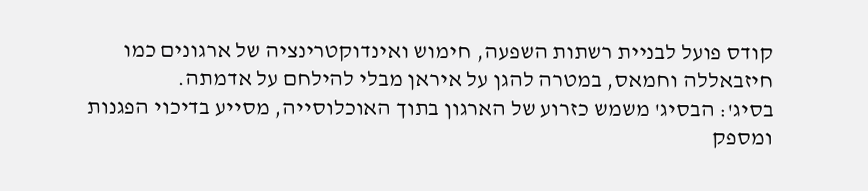קודס פועל לבניית רשתות השפעה, חימוש ואינדוקטרינציה של ארגונים כמו חיזבאללה וחמאס, במטרה להגן על איראן מבלי להילחם על אדמתה.
בסיג': הבסיג' משמש כזרוע של הארגון בתוך האוכלוסייה, מסייע בדיכוי הפגנות ומספק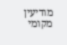מודיעין מקומי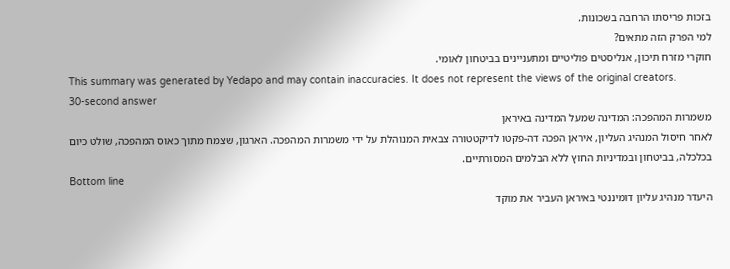בזכות פריסתו הרחבה בשכונות.
למי הפרק הזה מתאים?
חוקרי מזרח תיכון, אנליסטים פוליטיים ומתעניינים בביטחון לאומי.
This summary was generated by Yedapo and may contain inaccuracies. It does not represent the views of the original creators.
30-second answer
משמרות המהפכה: המדינה שמעל המדינה באיראן
לאחר חיסול המנהיג העליון, איראן הפכה דה-פקטו לדיקטטורה צבאית המנוהלת על ידי משמרות המהפכה. הארגון, שצמח מתוך כאוס המהפכה, שולט כיום בכלכלה, בביטחון ובמדיניות החוץ ללא הבלמים המסורתיים.
Bottom line
היעדר מנהיג עליון דומיננטי באיראן העביר את מוקד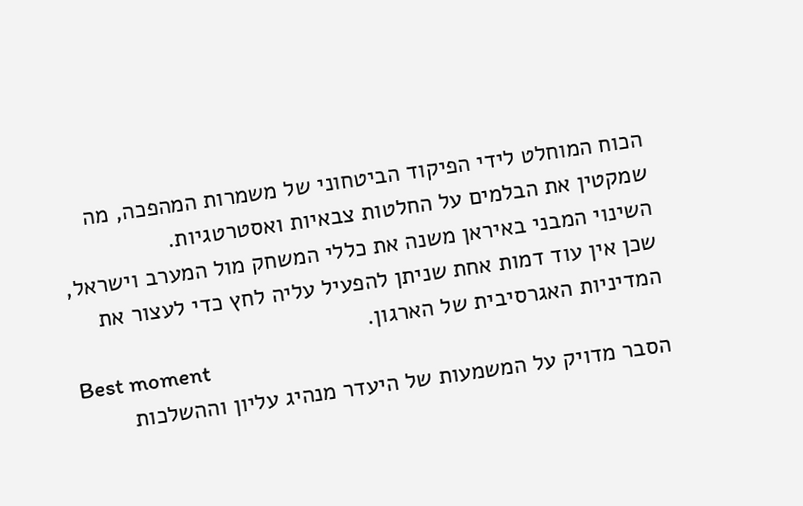הכוח המוחלט לידי הפיקוד הביטחוני של משמרות המהפכה, מה שמקטין את הבלמים על החלטות צבאיות ואסטרטגיות.
השינוי המבני באיראן משנה את כללי המשחק מול המערב וישראל, שכן אין עוד דמות אחת שניתן להפעיל עליה לחץ כדי לעצור את המדיניות האגרסיבית של הארגון.
Best moment
הסבר מדויק על המשמעות של היעדר מנהיג עליון וההשלכות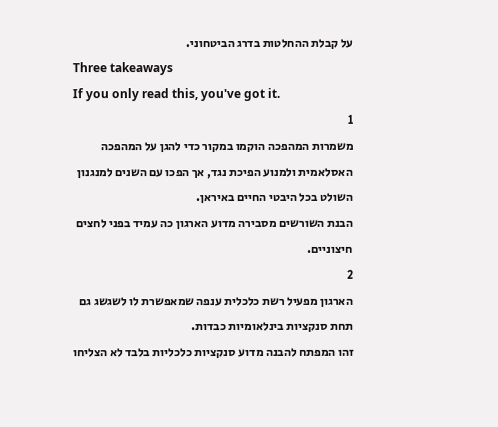על קבלת ההחלטות בדרג הביטחוני.
Three takeaways
If you only read this, you've got it.
1
משמרות המהפכה הוקמו במקור כדי להגן על המהפכה האסלאמית ולמנוע הפיכת נגד, אך הפכו עם השנים למנגנון השולט בכל היבטי החיים באיראן.
הבנת השורשים מסבירה מדוע הארגון כה עמיד בפני לחצים חיצוניים.
2
הארגון מפעיל רשת כלכלית ענפה שמאפשרת לו לשגשג גם תחת סנקציות בינלאומיות כבדות.
זהו המפתח להבנה מדוע סנקציות כלכליות בלבד לא הצליחו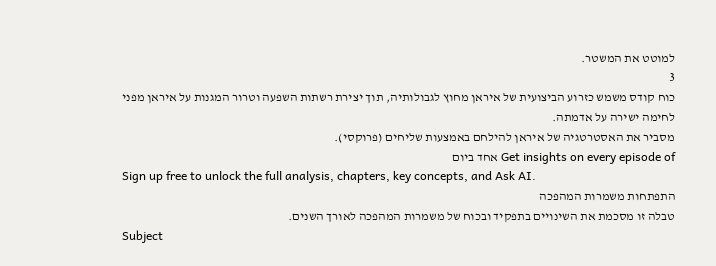למוטט את המשטר.
3
כוח קודס משמש כזרוע הביצועית של איראן מחוץ לגבולותיה, תוך יצירת רשתות השפעה וטרור המגנות על איראן מפני לחימה ישירה על אדמתה.
מסביר את האסטרטגיה של איראן להילחם באמצעות שליחים (פרוקסי).
Get insights on every episode of אחד ביום
Sign up free to unlock the full analysis, chapters, key concepts, and Ask AI.
התפתחות משמרות המהפכה
טבלה זו מסכמת את השינויים בתפקיד ובכוח של משמרות המהפכה לאורך השנים.
Subject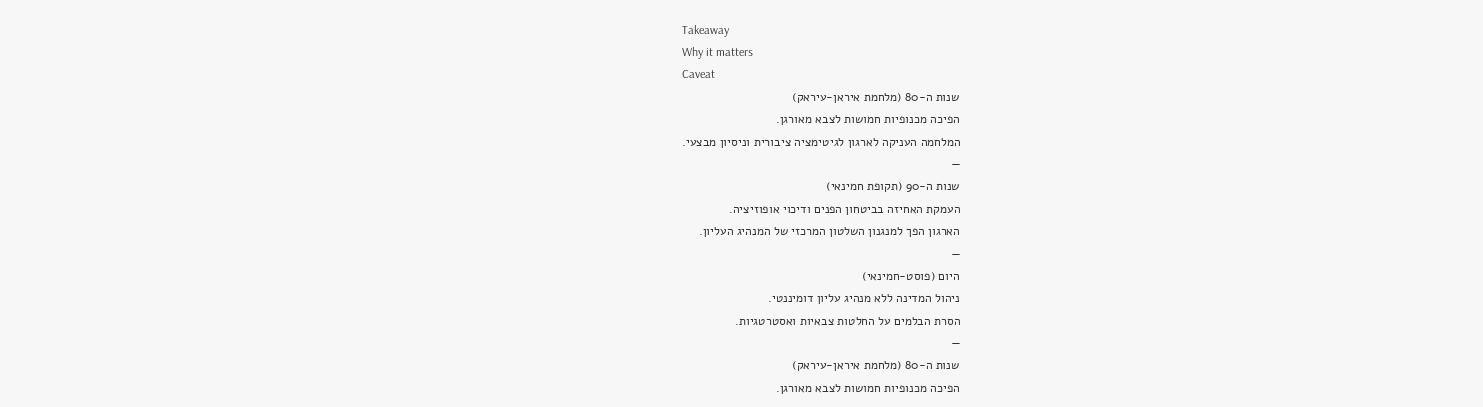Takeaway
Why it matters
Caveat
שנות ה-80 (מלחמת איראן-עיראק)
הפיכה מכנופיות חמושות לצבא מאורגן.
המלחמה העניקה לארגון לגיטימציה ציבורית וניסיון מבצעי.
—
שנות ה-90 (תקופת חמינאי)
העמקת האחיזה בביטחון הפנים ודיכוי אופוזיציה.
הארגון הפך למנגנון השלטון המרכזי של המנהיג העליון.
—
היום (פוסט-חמינאי)
ניהול המדינה ללא מנהיג עליון דומיננטי.
הסרת הבלמים על החלטות צבאיות ואסטרטגיות.
—
שנות ה-80 (מלחמת איראן-עיראק)
הפיכה מכנופיות חמושות לצבא מאורגן.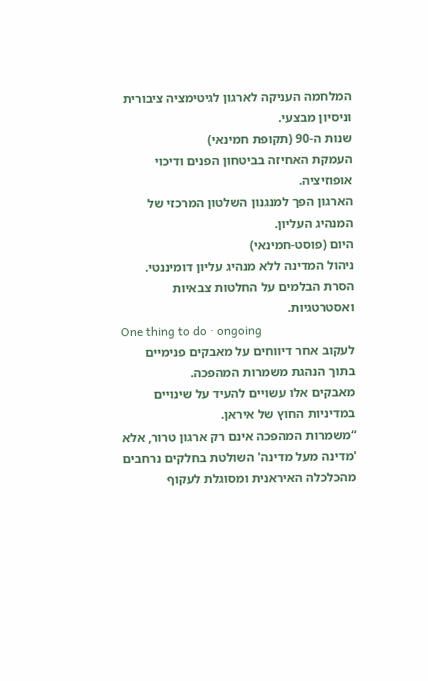המלחמה העניקה לארגון לגיטימציה ציבורית וניסיון מבצעי.
שנות ה-90 (תקופת חמינאי)
העמקת האחיזה בביטחון הפנים ודיכוי אופוזיציה.
הארגון הפך למנגנון השלטון המרכזי של המנהיג העליון.
היום (פוסט-חמינאי)
ניהול המדינה ללא מנהיג עליון דומיננטי.
הסרת הבלמים על החלטות צבאיות ואסטרטגיות.
One thing to do · ongoing
לעקוב אחר דיווחים על מאבקים פנימיים בתוך הנהגת משמרות המהפכה.
מאבקים אלו עשויים להעיד על שינויים במדיניות החוץ של איראן.
“משמרות המהפכה אינם רק ארגון טרור, אלא 'מדינה מעל מדינה' השולטת בחלקים נרחבים מהכלכלה האיראנית ומסוגלת לעקוף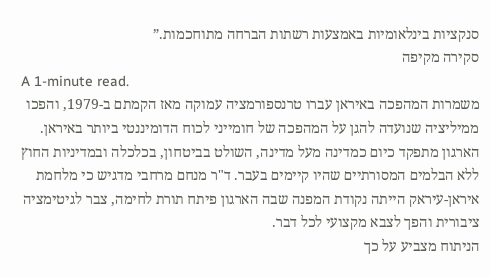סנקציות בינלאומיות באמצעות רשתות הברחה מתוחכמות.”
סקירה מקיפה
A 1-minute read.
משמרות המהפכה באיראן עברו טרנספורמציה עמוקה מאז הקמתם ב-1979, והפכו ממיליציה שנועדה להגן על המהפכה של חומייני לכוח הדומיננטי ביותר באיראן. הארגון מתפקד כיום כמדינה מעל מדינה, השולט בביטחון, בכלכלה ובמדיניות החוץ ללא הבלמים המסורתיים שהיו קיימים בעבר. ד"ר מנחם מרחבי מדגיש כי מלחמת איראן-עיראק הייתה נקודת המפנה שבה הארגון פיתח תורת לחימה, צבר לגיטימציה ציבורית והפך לצבא מקצועי לכל דבר.
הניתוח מצביע על כך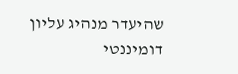שהיעדר מנהיג עליון דומיננטי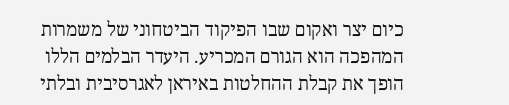כיום יצר ואקום שבו הפיקוד הביטחוני של משמרות המהפכה הוא הגורם המכריע. היעדר הבלמים הללו הופך את קבלת ההחלטות באיראן לאגרסיבית ובלתי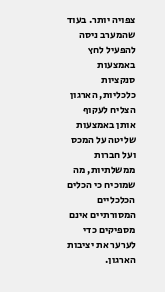צפויה יותר. בעוד שהמערב ניסה להפעיל לחץ באמצעות סנקציות כלכליות, הארגון הצליח לעקוף אותן באמצעות שליטה על המכס ועל חברות ממשלתיות, מה שמוכיח כי הכלים הכלכליים המסורתיים אינם מספיקים כדי לערער את יציבות הארגון.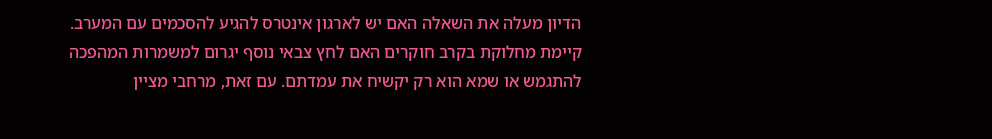הדיון מעלה את השאלה האם יש לארגון אינטרס להגיע להסכמים עם המערב. קיימת מחלוקת בקרב חוקרים האם לחץ צבאי נוסף יגרום למשמרות המהפכה להתגמש או שמא הוא רק יקשיח את עמדתם. עם זאת, מרחבי מציין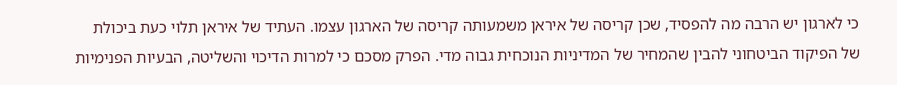כי לארגון יש הרבה מה להפסיד, שכן קריסה של איראן משמעותה קריסה של הארגון עצמו. העתיד של איראן תלוי כעת ביכולת של הפיקוד הביטחוני להבין שהמחיר של המדיניות הנוכחית גבוה מדי. הפרק מסכם כי למרות הדיכוי והשליטה, הבעיות הפנימיות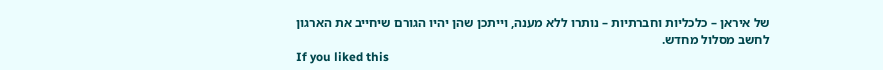של איראן – כלכליות וחברתיות – נותרו ללא מענה, וייתכן שהן יהיו הגורם שיחייב את הארגון לחשב מסלול מחדש.
If you liked this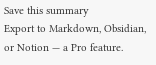Save this summary
Export to Markdown, Obsidian, or Notion — a Pro feature.